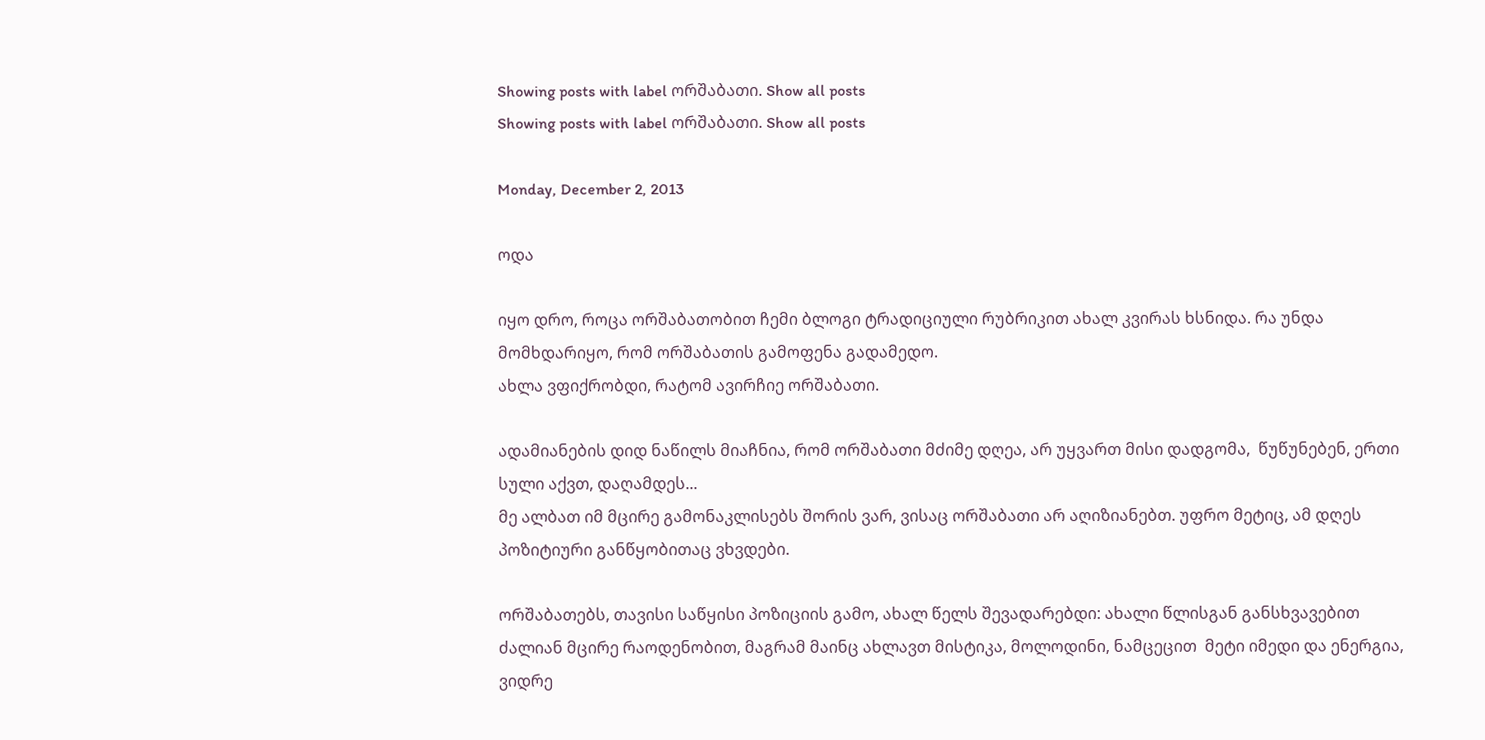Showing posts with label ორშაბათი. Show all posts
Showing posts with label ორშაბათი. Show all posts

Monday, December 2, 2013

ოდა

იყო დრო, როცა ორშაბათობით ჩემი ბლოგი ტრადიციული რუბრიკით ახალ კვირას ხსნიდა. რა უნდა მომხდარიყო, რომ ორშაბათის გამოფენა გადამედო.
ახლა ვფიქრობდი, რატომ ავირჩიე ორშაბათი.

ადამიანების დიდ ნაწილს მიაჩნია, რომ ორშაბათი მძიმე დღეა, არ უყვართ მისი დადგომა,  წუწუნებენ, ერთი სული აქვთ, დაღამდეს...
მე ალბათ იმ მცირე გამონაკლისებს შორის ვარ, ვისაც ორშაბათი არ აღიზიანებთ. უფრო მეტიც, ამ დღეს პოზიტიური განწყობითაც ვხვდები.

ორშაბათებს, თავისი საწყისი პოზიციის გამო, ახალ წელს შევადარებდი: ახალი წლისგან განსხვავებით ძალიან მცირე რაოდენობით, მაგრამ მაინც ახლავთ მისტიკა, მოლოდინი, ნამცეცით  მეტი იმედი და ენერგია, ვიდრე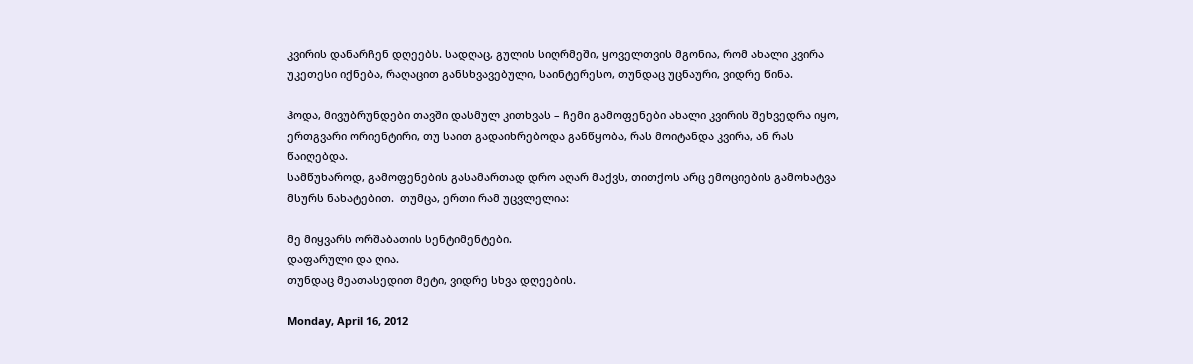კვირის დანარჩენ დღეებს. სადღაც, გულის სიღრმეში, ყოველთვის მგონია, რომ ახალი კვირა უკეთესი იქნება, რაღაცით განსხვავებული, საინტერესო, თუნდაც უცნაური, ვიდრე წინა.

ჰოდა, მივუბრუნდები თავში დასმულ კითხვას – ჩემი გამოფენები ახალი კვირის შეხვედრა იყო, ერთგვარი ორიენტირი, თუ საით გადაიხრებოდა განწყობა, რას მოიტანდა კვირა, ან რას წაიღებდა.
სამწუხაროდ, გამოფენების გასამართად დრო აღარ მაქვს, თითქოს არც ემოციების გამოხატვა მსურს ნახატებით.  თუმცა, ერთი რამ უცვლელია:

მე მიყვარს ორშაბათის სენტიმენტები.
დაფარული და ღია.
თუნდაც მეათასედით მეტი, ვიდრე სხვა დღეების.

Monday, April 16, 2012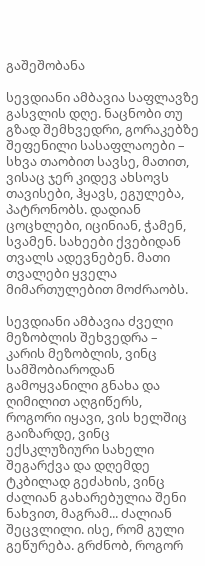გაშეშობანა

სევდიანი ამბავია საფლავზე გასვლის დღე. ნაცნობი თუ  გზად შემხვედრი, გორაკებზე შეფენილი სასაფლაოები – სხვა თაობით სავსე, მათით, ვისაც ჯერ კიდევ ახსოვს თავისები, ჰყავს, ეგულება, პატრონობს. დადიან ცოცხლები, იცინიან, ჭამენ, სვამენ. სახეები ქვებიდან თვალს ადევნებენ. მათი თვალები ყველა მიმართულებით მოძრაობს.

სევდიანი ამბავია ძველი მეზობლის შეხვედრა – კარის მეზობლის, ვინც სამშობიაროდან გამოყვანილი გნახა და ღიმილით აღგიწერს, როგორი იყავი, ვის ხელშიც გაიზარდე, ვინც ექსკლუზიური სახელი შეგარქვა და დღემდე ტკბილად გეძახის, ვინც ძალიან გახარებულია შენი ნახვით, მაგრამ... ძალიან შეცვლილი. ისე, რომ გული გეწურება. გრძნობ, როგორ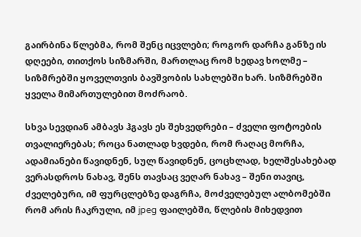გაირბინა წლებმა, რომ შენც იცვლები; როგორ დარჩა განზე ის დღეები, თითქოს სიზმარში, მართლაც რომ ხედავ ხოლმე – სიზმრებში ყოველთვის ბავშვობის სახლებში ხარ. სიზმრებში ყველა მიმართულებით მოძრაობ.

სხვა სევდიან ამბავს ჰგავს ეს შეხვედრები – ძველი ფოტოების თვალიერებას; როცა ნათლად ხვდები, რომ რაღაც მორჩა, ადამიანები წავიდნენ, სულ წავიდნენ, ცოცხლად, ხელშესახებად ვერასდროს ნახავ, შენს თავსაც ვეღარ ნახავ – შენი თავიც, ძველებური, იმ ფურცლებზე დაგრჩა, მოძველებულ ალბომებში რომ არის ჩაკრული, იმ jpeg ფაილებში, წლების მიხედვით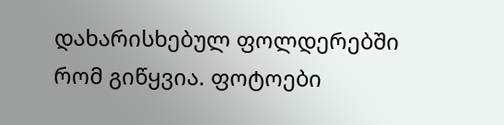დახარისხებულ ფოლდერებში რომ გიწყვია. ფოტოები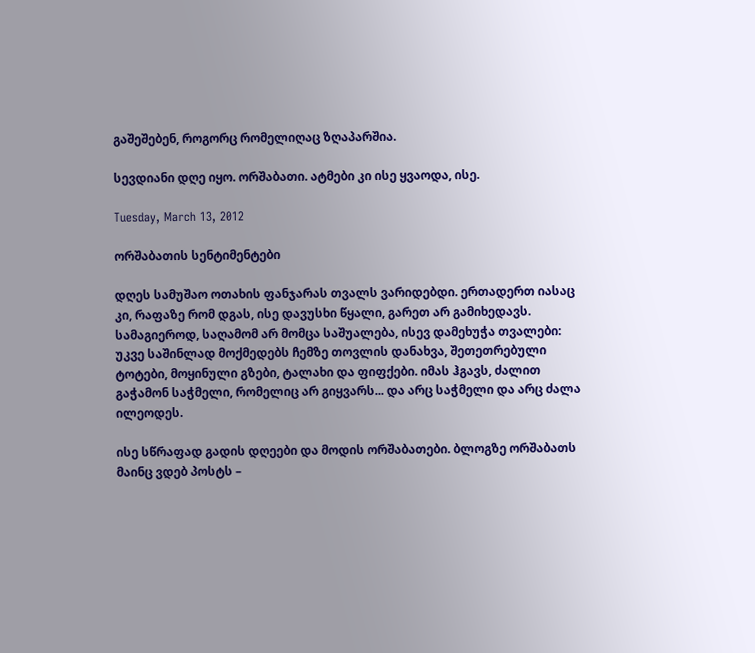გაშეშებენ, როგორც რომელიღაც ზღაპარშია.

სევდიანი დღე იყო. ორშაბათი. ატმები კი ისე ყვაოდა, ისე.

Tuesday, March 13, 2012

ორშაბათის სენტიმენტები

დღეს სამუშაო ოთახის ფანჯარას თვალს ვარიდებდი. ერთადერთ იასაც კი, რაფაზე რომ დგას, ისე დავუსხი წყალი, გარეთ არ გამიხედავს. სამაგიეროდ, საღამომ არ მომცა საშუალება, ისევ დამეხუჭა თვალები: უკვე საშინლად მოქმედებს ჩემზე თოვლის დანახვა, შეთეთრებული ტოტები, მოყინული გზები, ტალახი და ფიფქები. იმას ჰგავს, ძალით გაჭამონ საჭმელი, რომელიც არ გიყვარს... და არც საჭმელი და არც ძალა ილეოდეს.

ისე სწრაფად გადის დღეები და მოდის ორშაბათები. ბლოგზე ორშაბათს მაინც ვდებ პოსტს –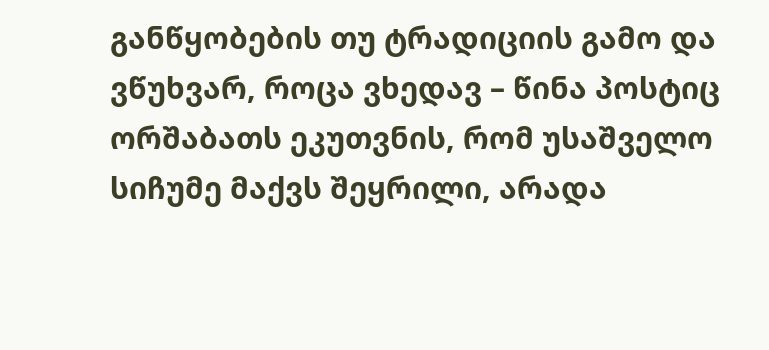განწყობების თუ ტრადიციის გამო და ვწუხვარ, როცა ვხედავ – წინა პოსტიც ორშაბათს ეკუთვნის, რომ უსაშველო სიჩუმე მაქვს შეყრილი, არადა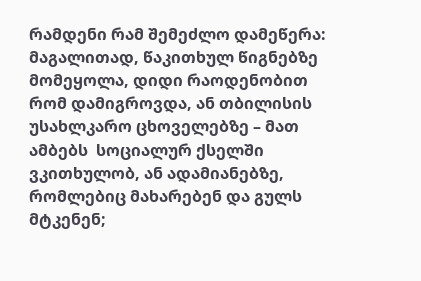რამდენი რამ შემეძლო დამეწერა: მაგალითად, წაკითხულ წიგნებზე მომეყოლა, დიდი რაოდენობით რომ დამიგროვდა, ან თბილისის უსახლკარო ცხოველებზე – მათ ამბებს  სოციალურ ქსელში ვკითხულობ, ან ადამიანებზე, რომლებიც მახარებენ და გულს მტკენენ;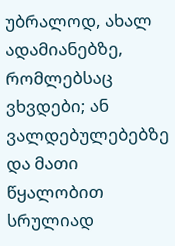უბრალოდ, ახალ ადამიანებზე, რომლებსაც ვხვდები; ან ვალდებულებებზე და მათი წყალობით სრულიად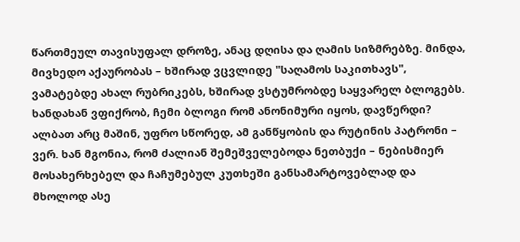წართმეულ თავისუფალ დროზე, ანაც დღისა და ღამის სიზმრებზე. მინდა, მივხედო აქაურობას – ხშირად ვცვლიდე "საღამოს საკითხავს", ვამატებდე ახალ რუბრიკებს, ხშირად ვსტუმრობდე საყვარელ ბლოგებს. ხანდახან ვფიქრობ, ჩემი ბლოგი რომ ანონიმური იყოს, დავწერდი? ალბათ არც მაშინ, უფრო სწორედ, ამ განწყობის და რუტინის პატრონი – ვერ. ხან მგონია, რომ ძალიან შემეშველებოდა ნეთბუქი – ნებისმიერ მოსახერხებელ და ჩაჩუმებულ კუთხეში განსამარტოვებლად და მხოლოდ ასე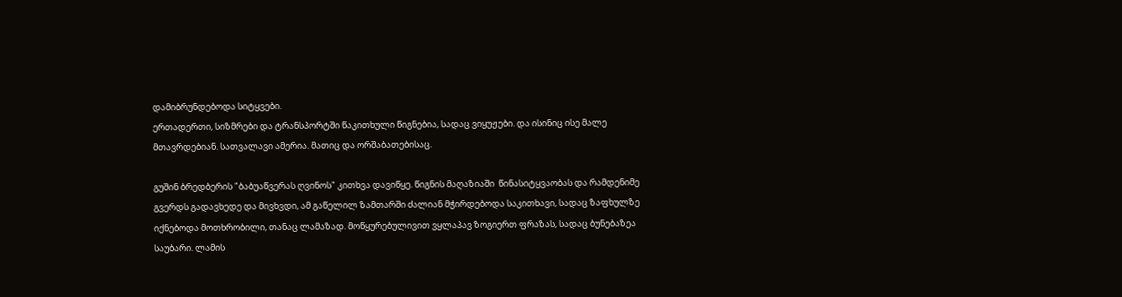დამიბრუნდებოდა სიტყვები.
ერთადერთი, სიზმრები და ტრანსპორტში წაკითხული წიგნებია, სადაც ვიყუჟები. და ისინიც ისე მალე მთავრდებიან. სათვალავი ამერია. მათიც და ორშაბათებისაც.

გუშინ ბრედბერის "ბაბუაწვერას ღვინოს" კითხვა დავიწყე. წიგნის მაღაზიაში  წინასიტყვაობას და რამდენიმე გვერდს გადავხედე და მივხვდი, ამ გაწელილ ზამთარში ძალიან მჭირდებოდა საკითხავი, სადაც ზაფხულზე იქნებოდა მოთხრობილი, თანაც ლამაზად. მოწყურებულივით ვყლაპავ ზოგიერთ ფრაზას, სადაც ბუნებაზეა საუბარი. ლამის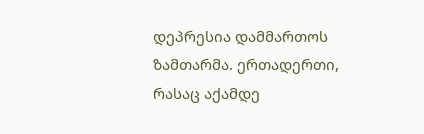დეპრესია დამმართოს ზამთარმა. ერთადერთი, რასაც აქამდე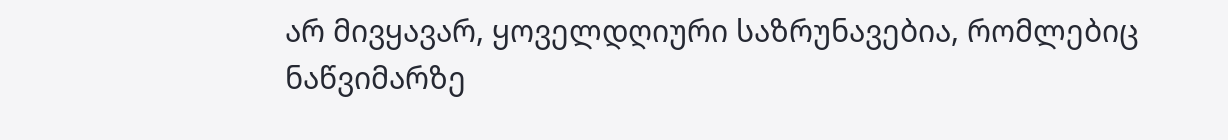არ მივყავარ, ყოველდღიური საზრუნავებია, რომლებიც ნაწვიმარზე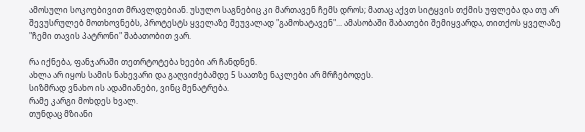ამოსული სოკოებივით მრავლდებიან. უსულო საგნებიც კი მართავენ ჩემს დროს; მათაც აქვთ სიტყვის თქმის უფლება და თუ არ შევუსრულებ მოთხოვნებს, პროტესტს ყველაზე შეუვალად "გამოხატავენ"... ამასობაში შაბათები შემიყვარდა, თითქოს ყველაზე "ჩემი თავის პატრონი" შაბათობით ვარ.

რა იქნება, ფანჯარაში თეთრტოტება ხეები არ ჩანდნენ.
ახლა არ იყოს სამის ნახევარი და გაღვიძებამდე 5 საათზე ნაკლები არ მრჩებოდეს.
სიზმრად ვნახო ის ადამიანები, ვინც მენატრება.
რამე კარგი მოხდეს ხვალ.
თუნდაც მზიანი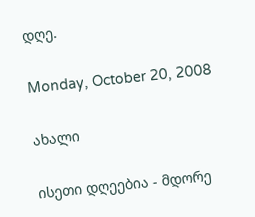დღე.

Monday, October 20, 2008

ახალი

ისეთი დღეებია - მდორე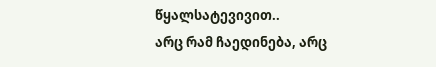წყალსატევივით..
არც რამ ჩაედინება, არც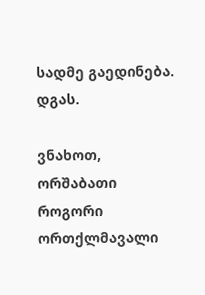სადმე გაედინება.
დგას.

ვნახოთ, ორშაბათი როგორი ორთქლმავალი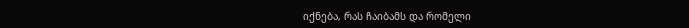იქნება, რას ჩაიბამს და რომელი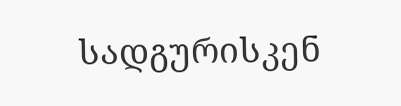სადგურისკენ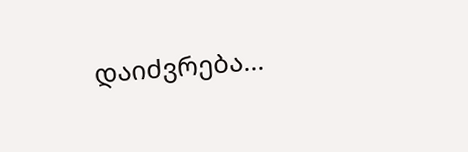დაიძვრება...